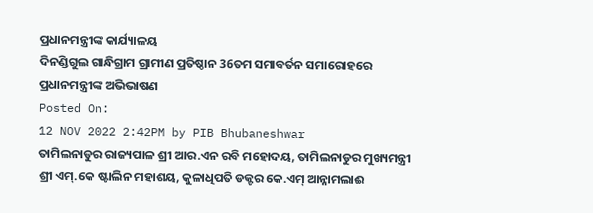ପ୍ରଧାନମନ୍ତ୍ରୀଙ୍କ କାର୍ଯ୍ୟାଳୟ
ଦିନଣ୍ଡିଗୁଲ ଗାନ୍ଧିଗ୍ରାମ ଗ୍ରାମୀଣ ପ୍ରତିଷ୍ଠାନ 36ତମ ସମାବର୍ତନ ସମାରୋହରେ ପ୍ରଧାନମନ୍ତ୍ରୀଙ୍କ ଅଭିଭାଷଣ
Posted On:
12 NOV 2022 2:42PM by PIB Bhubaneshwar
ତାମିଲନାଡୁର ରାଜ୍ୟପାଳ ଶ୍ରୀ ଆର.ଏନ ରବି ମହୋଦୟ, ତାମିଲନାଡୁର ମୁଖ୍ୟମନ୍ତ୍ରୀ ଶ୍ରୀ ଏମ୍.କେ ଷ୍ଟାଲିନ ମହାଶୟ, କୁଳାଧିପତି ଡକ୍ଟର କେ.ଏମ୍ ଆନ୍ନାମଲାଈ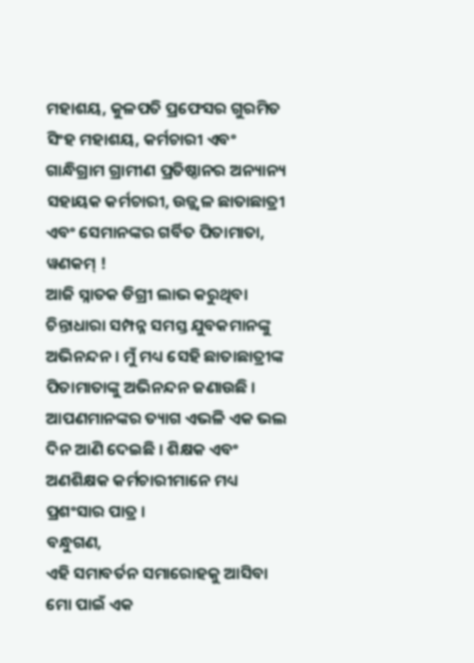ମହାଶୟ, କୁଳପତି ପ୍ରଫେସର ଗୁରମିତ ସିଂହ ମହାଶୟ, କର୍ମଚାରୀ ଏବଂ ଗାନ୍ଧିଗ୍ରାମ ଗ୍ରାମୀଣ ପ୍ରତିଷ୍ଠାନର ଅନ୍ୟାନ୍ୟ ସହାୟକ କର୍ମଚାରୀ, ଉଜ୍ଜ୍ୱଳ ଛାତାଛାତ୍ରୀ ଏବଂ ସେମାନଙ୍କର ଗର୍ବିତ ପିତାମାତା,
ୱଣକମ୍ !
ଆଜି ସ୍ନାତକ ଡିଗ୍ରୀ ଲାଭ କରୁଥିବା ଚିନ୍ତାଧାରା ସମ୍ପନ୍ନ ସମସ୍ତ ଯୁବକମାନଙ୍କୁ ଅଭିନନ୍ଦନ । ମୁଁ ମଧ୍ୟ ସେହି ଛାତାଛାତ୍ରୀଙ୍କ ପିତାମାତାଙ୍କୁ ଅଭିନନ୍ଦନ ଜଣାଉଛି । ଆପଣମାନଙ୍କର ତ୍ୟାଗ ଏଭଳି ଏକ ଭଲ ଦିନ ଆଣି ଦେଇଛି । ଶିକ୍ଷକ ଏବଂ ଅଣଶିକ୍ଷକ କର୍ମଚାରୀମାନେ ମଧ୍ୟ ପ୍ରଶଂସାର ପାତ୍ର ।
ବନ୍ଧୁଗଣ,
ଏହି ସମାବର୍ତନ ସମାରୋହକୁ ଆସିବା ମୋ ପାଇଁ ଏକ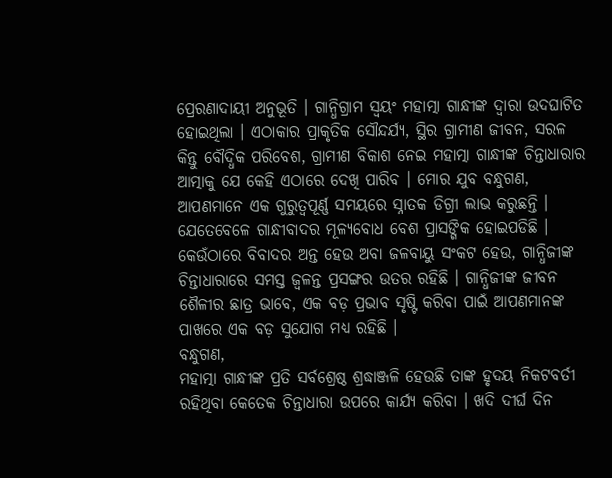ପ୍ରେରଣାଦାୟୀ ଅନୁଭୂତି । ଗାନ୍ଧିଗ୍ରାମ ସ୍ୱୟଂ ମହାତ୍ମା ଗାନ୍ଧୀଙ୍କ ଦ୍ୱାରା ଉଦଘାଟିତ ହୋଇଥିଲା । ଏଠାକାର ପ୍ରାକୃତିକ ସୌନ୍ଦର୍ଯ୍ୟ, ସ୍ଥିର ଗ୍ରାମୀଣ ଜୀବନ, ସରଳ କିନ୍ତୁ ବୌଦ୍ଧିକ ପରିବେଶ, ଗ୍ରାମୀଣ ବିକାଶ ନେଇ ମହାତ୍ମା ଗାନ୍ଧୀଙ୍କ ଚିନ୍ତାଧାରାର ଆତ୍ମାକୁ ଯେ କେହି ଏଠାରେ ଦେଖି ପାରିବ । ମୋର ଯୁବ ବନ୍ଧୁଗଣ, ଆପଣମାନେ ଏକ ଗୁରୁତ୍ୱପୂର୍ଣ୍ଣ ସମୟରେ ସ୍ନାତକ ଡିଗ୍ରୀ ଲାଭ କରୁଛନ୍ତି । ଯେତେବେଳେ ଗାନ୍ଧୀବାଦର ମୂଳ୍ୟବୋଧ ବେଶ ପ୍ରାସଙ୍ଗିକ ହୋଇପଡିଛି । କେଉଁଠାରେ ବିବାଦର ଅନ୍ତ ହେଉ ଅବା ଜଳବାୟୁ ସଂକଟ ହେଉ, ଗାନ୍ଧିଜୀଙ୍କ ଚିନ୍ତାଧାରାରେ ସମସ୍ତ ଜ୍ୱଳନ୍ତ ପ୍ରସଙ୍ଗର ଉତର ରହିଛି । ଗାନ୍ଧିଜୀଙ୍କ ଜୀବନ ଶୈଳୀର ଛାତ୍ର ଭାବେ, ଏକ ବଡ଼ ପ୍ରଭାବ ସୃଷ୍ଟି କରିବା ପାଇଁ ଆପଣମାନଙ୍କ ପାଖରେ ଏକ ବଡ଼ ସୁଯୋଗ ମଧ୍ୟ ରହିଛି ।
ବନ୍ଧୁଗଣ,
ମହାତ୍ମା ଗାନ୍ଧୀଙ୍କ ପ୍ରତି ସର୍ବଶ୍ରେଷ୍ଠ ଶ୍ରଦ୍ଧାଞ୍ଜଳି ହେଉଛି ତାଙ୍କ ହୃଦୟ ନିକଟବର୍ତୀ ରହିଥିବା କେତେକ ଚିନ୍ତାଧାରା ଉପରେ କାର୍ଯ୍ୟ କରିବା । ଖଦି ଦୀର୍ଘ ଦିନ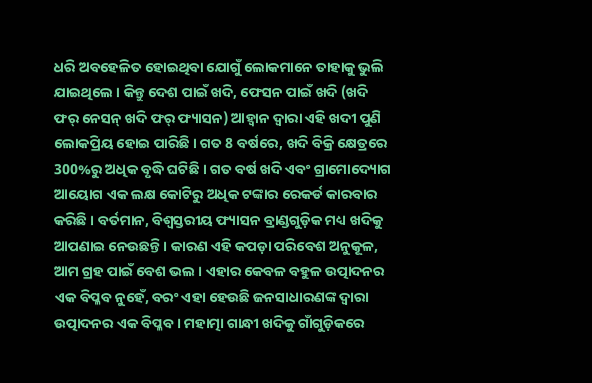ଧରି ଅବହେଳିତ ହୋଇଥିବା ଯୋଗୁଁ ଲୋକମାନେ ତାହାକୁ ଭୁଲି ଯାଇଥିଲେ । କିନ୍ତୁ ଦେଶ ପାଇଁ ଖଦି, ଫେସନ ପାଇଁ ଖଦି (ଖଦି ଫର୍ ନେସନ୍ ଖଦି ଫର୍ ଫ୍ୟାସନ) ଆହ୍ୱାନ ଦ୍ୱାରା ଏହି ଖଦୀ ପୁଣି ଲୋକପ୍ରିୟ ହୋଇ ପାରିଛି । ଗତ 8 ବର୍ଷରେ, ଖଦି ବିକ୍ରି କ୍ଷେତ୍ରରେ 300%ରୁ ଅଧିକ ବୃଦ୍ଧି ଘଟିଛି । ଗତ ବର୍ଷ ଖଦି ଏବଂ ଗ୍ରାମୋଦ୍ୟୋଗ ଆୟୋଗ ଏକ ଲକ୍ଷ କୋଟିରୁ ଅଧିକ ଟଙ୍କାର ରେକର୍ଡ କାରବାର କରିଛି । ବର୍ତମାନ, ବିଶ୍ୱସ୍ତରୀୟ ଫ୍ୟାସନ ବ୍ରାଣ୍ଡଗୁଡ଼ିକ ମଧ୍ୟ ଖଦିକୁ ଆପଣାଇ ନେଉଛନ୍ତି । କାରଣ ଏହି କପଡ଼ା ପରିବେଶ ଅନୁକୂଳ, ଆମ ଗ୍ରହ ପାଇଁ ବେଶ ଭଲ । ଏହାର କେବଳ ବହୁଳ ଉତ୍ପାଦନର ଏକ ବିପ୍ଳବ ନୁହେଁ, ବରଂ ଏହା ହେଉଛି ଜନସାଧାରଣଙ୍କ ଦ୍ୱାରା ଉତ୍ପାଦନର ଏକ ବିପ୍ଳବ । ମହାତ୍ମା ଗାନ୍ଧୀ ଖଦିକୁ ଗାଁଗୁଡ଼ିକରେ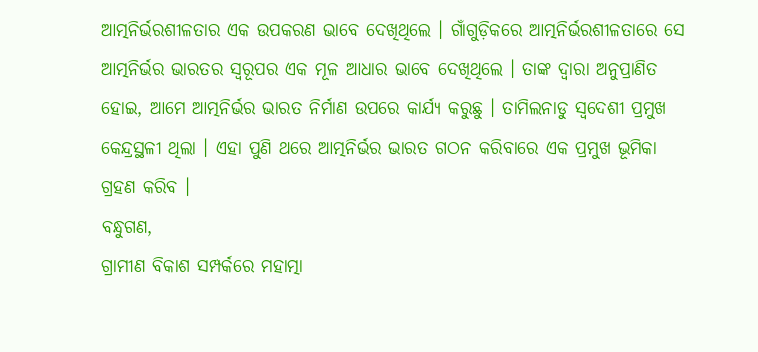ଆତ୍ମନିର୍ଭରଶୀଳତାର ଏକ ଉପକରଣ ଭାବେ ଦେଖିଥିଲେ । ଗାଁଗୁଡ଼ିକରେ ଆତ୍ମନିର୍ଭରଶୀଳତାରେ ସେ ଆତ୍ମନିର୍ଭର ଭାରତର ସ୍ୱରୂପର ଏକ ମୂଳ ଆଧାର ଭାବେ ଦେଖିଥିଲେ । ତାଙ୍କ ଦ୍ୱାରା ଅନୁପ୍ରାଣିତ ହୋଇ, ଆମେ ଆତ୍ମନିର୍ଭର ଭାରତ ନିର୍ମାଣ ଉପରେ କାର୍ଯ୍ୟ କରୁଛୁ । ତାମିଲନାଡୁ ସ୍ୱଦେଶୀ ପ୍ରମୁଖ କେନ୍ଦ୍ରସ୍ଥଳୀ ଥିଲା । ଏହା ପୁଣି ଥରେ ଆତ୍ମନିର୍ଭର ଭାରତ ଗଠନ କରିବାରେ ଏକ ପ୍ରମୁଖ ଭୂମିକା ଗ୍ରହଣ କରିବ ।
ବନ୍ଧୁଗଣ,
ଗ୍ରାମୀଣ ବିକାଶ ସମ୍ପର୍କରେ ମହାତ୍ମା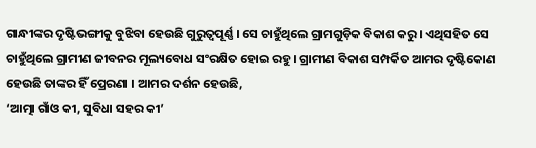ଗାନ୍ଧୀଙ୍କର ଦୃଷ୍ଟିଭଙ୍ଗୀକୁ ବୁଝିବା ହେଉଛି ଗୁରୁତ୍ୱପୂର୍ଣ୍ଣ । ସେ ଚାହୁଁଥିଲେ ଗ୍ରାମଗୁଡ଼ିକ ବିକାଶ କରୁ । ଏଥିସହିତ ସେ ଚାହୁଁଥିଲେ ଗ୍ରାମୀଣ ଜୀବନର ମୂଲ୍ୟବୋଧ ସଂରକ୍ଷିତ ହୋଇ ରହୁ । ଗ୍ରାମୀଣ ବିକାଶ ସମ୍ପର୍କିତ ଆମର ଦୃଷ୍ଟିକୋଣ ହେଉଛି ତାଙ୍କର ହିଁ ପ୍ରେରଣା । ଆମର ଦର୍ଶନ ହେଉଛି,
‘ଆତ୍ମା ଗାଁଓ କୀ, ସୁବିଧା ସହର କୀ’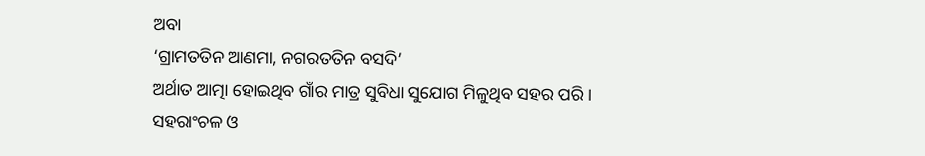ଅବା
‘ଗ୍ରାମତତିନ ଆଣମା, ନଗରତତିନ ବସଦି’
ଅର୍ଥାତ ଆତ୍ମା ହୋଇଥିବ ଗାଁର ମାତ୍ର ସୁବିଧା ସୁଯୋଗ ମିଳୁଥିବ ସହର ପରି ।
ସହରାଂଚଳ ଓ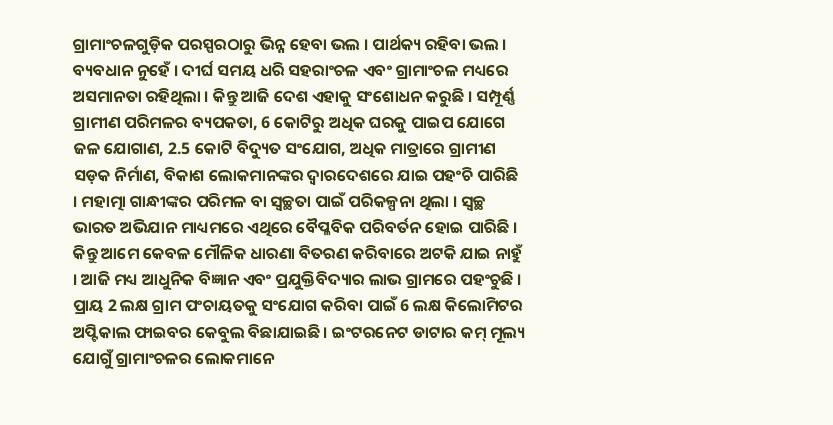ଗ୍ରାମାଂଚଳଗୁଡ଼ିକ ପରସ୍ପରଠାରୁ ଭିନ୍ନ ହେବା ଭଲ । ପାର୍ଥକ୍ୟ ରହିବା ଭଲ । ବ୍ୟବଧାନ ନୁହେଁ । ଦୀର୍ଘ ସମୟ ଧରି ସହରାଂଚଳ ଏବଂ ଗ୍ରାମାଂଚଳ ମଧ୍ୟରେ ଅସମାନତା ରହିଥିଲା । କିନ୍ତୁ ଆଜି ଦେଶ ଏହାକୁ ସଂଶୋଧନ କରୁଛି । ସମ୍ପୂର୍ଣ୍ଣ ଗ୍ରାମୀଣ ପରିମଳର ବ୍ୟପକତା, 6 କୋଟିରୁ ଅଧିକ ଘରକୁ ପାଇପ ଯୋଗେ ଜଳ ଯୋଗାଣ, 2.5 କୋଟି ବିଦ୍ୟୁତ ସଂଯୋଗ, ଅଧିକ ମାତ୍ରାରେ ଗ୍ରାମୀଣ ସଡ଼କ ନିର୍ମାଣ, ବିକାଶ ଲୋକମାନଙ୍କର ଦ୍ୱାରଦେଶରେ ଯାଇ ପହଂଚି ପାରିଛି । ମହାତ୍ମା ଗାନ୍ଧୀଙ୍କର ପରିମଳ ବା ସ୍ୱଚ୍ଛତା ପାଇଁ ପରିକଳ୍ପନା ଥିଲା । ସ୍ୱଚ୍ଛ ଭାରତ ଅଭିଯାନ ମାଧ୍ୟମରେ ଏଥିରେ ବୈପ୍ଳବିକ ପରିବର୍ତନ ହୋଇ ପାରିଛି । କିନ୍ତୁ ଆମେ କେବଳ ମୌଳିକ ଧାରଣା ବିତରଣ କରିବାରେ ଅଟକି ଯାଇ ନାହୁଁ । ଆଜି ମଧ୍ୟ ଆଧୁନିକ ବିଜ୍ଞାନ ଏବଂ ପ୍ରଯୁକ୍ତିବିଦ୍ୟାର ଲାଭ ଗ୍ରାମରେ ପହଂଚୁଛି । ପ୍ରାୟ 2 ଲକ୍ଷ ଗ୍ରାମ ପଂଚାୟତକୁ ସଂଯୋଗ କରିବା ପାଇଁ 6 ଲକ୍ଷ କିଲୋମିଟର ଅପ୍ଟିକାଲ ଫାଇବର କେବୁଲ ବିଛାଯାଇଛି । ଇଂଟରନେଟ ଡାଟାର କମ୍ ମୂଲ୍ୟ ଯୋଗୁଁ ଗ୍ରାମାଂଚଳର ଲୋକମାନେ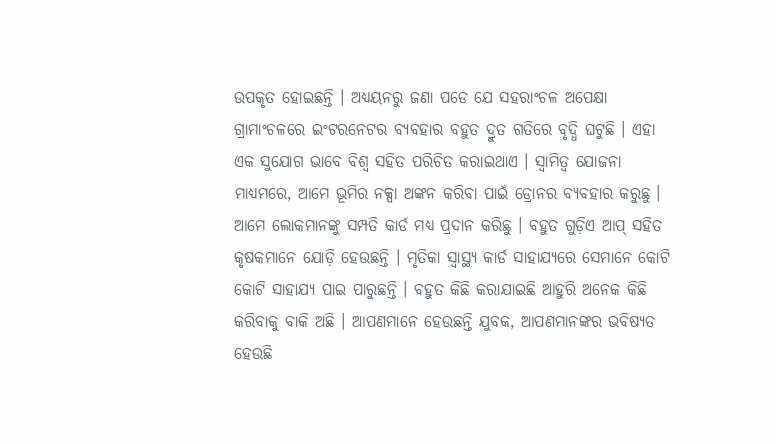ଉପକୃତ ହୋଇଛନ୍ତି । ଅଧ୍ୟୟନରୁ ଜଣା ପଡେ ଯେ ସହରାଂଚଳ ଅପେକ୍ଷା ଗ୍ରାମାଂଚଳରେ ଇଂଟରନେଟର ବ୍ୟବହାର ବହୁତ ଦ୍ରୁତ ଗତିରେ ବୃଦ୍ଧି ଘଟୁଛି । ଏହା ଏକ ସୁଯୋଗ ଭାବେ ବିଶ୍ୱ ସହିତ ପରିଚିତ କରାଇଥାଏ । ସ୍ୱାମିତ୍ୱ ଯୋଜନା ମାଧ୍ୟମରେ, ଆମେ ଭୂମିର ନକ୍ସା ଅଙ୍କନ କରିବା ପାଇଁ ଡ୍ରୋନର ବ୍ୟବହାର କରୁଛୁ । ଆମେ ଲୋକମାନଙ୍କୁ ସମ୍ପତି କାର୍ଡ ମଧ୍ୟ ପ୍ରଦାନ କରିଛୁ । ବହୁତ ଗୁଡ଼ିଏ ଆପ୍ ସହିତ କୃଷକମାନେ ଯୋଡ଼ି ହେଉଛନ୍ତି । ମୃତିକା ସ୍ୱାସ୍ଥ୍ୟ କାର୍ଡ ସାହାଯ୍ୟରେ ସେମାନେ କୋଟି କୋଟି ସାହାଯ୍ୟ ପାଇ ପାରୁଛନ୍ତି । ବହୁତ କିଛି କରାଯାଇଛି ଆହୁରି ଅନେକ କିଛି କରିବାକୁ ବାକି ଅଛି । ଆପଣମାନେ ହେଉଛନ୍ତି ଯୁବକ, ଆପଣମାନଙ୍କର ଭବିଷ୍ୟତ ହେଉଛି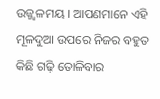ଉଜ୍ଜ୍ୱଳମୟ । ଆପଣମାନେ ଏହି ମୂଳଦୁଆ ଉପରେ ନିଜର ବହୁତ କିଛି ଗଢ଼ି ତୋଳିବାର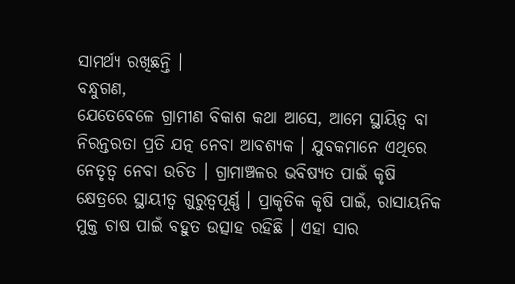ସାମର୍ଥ୍ୟ ରଖିଛନ୍ତି ।
ବନ୍ଧୁଗଣ,
ଯେତେବେଳେ ଗ୍ରାମୀଣ ବିକାଶ କଥା ଆସେ, ଆମେ ସ୍ଥାୟିତ୍ବ ବା ନିରନ୍ତରତା ପ୍ରତି ଯତ୍ନ ନେବା ଆବଶ୍ୟକ । ଯୁବକମାନେ ଏଥିରେ ନେତୃତ୍ୱ ନେବା ଉଚିତ । ଗ୍ରାମାଞ୍ଚଳର ଭବିଷ୍ୟତ ପାଇଁ କୃଷି କ୍ଷେତ୍ରରେ ସ୍ଥାୟୀତ୍ବ ଗୁରୁତ୍ୱପୂର୍ଣ୍ଣ । ପ୍ରାକୃତିକ କୃଷି ପାଇଁ, ରାସାୟନିକ ମୁକ୍ତ ଚାଷ ପାଇଁ ବହୁତ ଉତ୍ସାହ ରହିଛି । ଏହା ସାର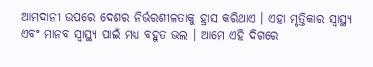ଆମଦାନୀ ଉପରେ ଦେଶର ନିର୍ଭରଶୀଳତାକୁ ହ୍ରାସ କରିଥାଏ । ଏହା ମୃତ୍ତିକାର ସ୍ୱାସ୍ଥ୍ୟ ଏବଂ ମାନବ ସ୍ୱାସ୍ଥ୍ୟ ପାଇଁ ମଧ୍ୟ ବହୁତ ଭଲ । ଆମେ ଏହି ଦିଗରେ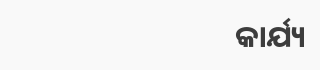କାର୍ଯ୍ୟ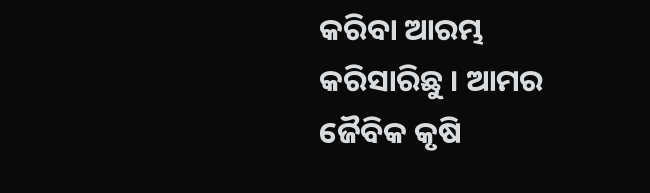କରିବା ଆରମ୍ଭ କରିସାରିଛୁ । ଆମର ଜୈବିକ କୃଷି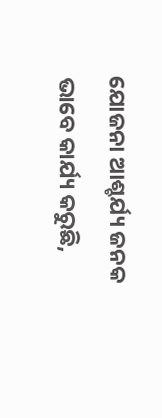ଯୋଜନା ଆଶ୍ଚର୍ଯ୍ୟ ଜନକ ଭାବେ କାର୍ଯ୍ୟ କରୁଛି,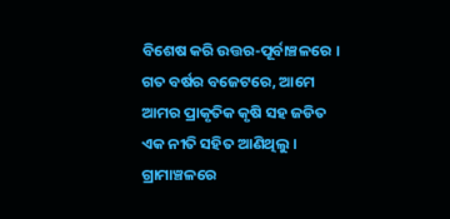ବିଶେଷ କରି ଉତ୍ତର-ପୂର୍ବାଞ୍ଚଳରେ । ଗତ ବର୍ଷର ବଜେଟରେ, ଆମେ ଆମର ପ୍ରାକୃତିକ କୃଷି ସହ ଜଡିତ ଏକ ନୀତି ସହିତ ଆଣିଥିଲୁ । ଗ୍ରାମାଞ୍ଚଳରେ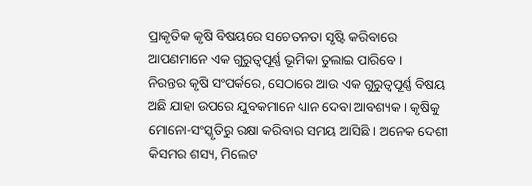ପ୍ରାକୃତିକ କୃଷି ବିଷୟରେ ସଚେତନତା ସୃଷ୍ଟି କରିବାରେ ଆପଣମାନେ ଏକ ଗୁରୁତ୍ୱପୂର୍ଣ୍ଣ ଭୂମିକା ତୁଲାଇ ପାରିବେ ।
ନିରନ୍ତର କୃଷି ସଂପର୍କରେ, ସେଠାରେ ଆଉ ଏକ ଗୁରୁତ୍ୱପୂର୍ଣ୍ଣ ବିଷୟ ଅଛି ଯାହା ଉପରେ ଯୁବକମାନେ ଧ୍ୟାନ ଦେବା ଆବଶ୍ୟକ । କୃଷିକୁ ମୋନୋ-ସଂସ୍କୃତିରୁ ରକ୍ଷା କରିବାର ସମୟ ଆସିଛି । ଅନେକ ଦେଶୀ କିସମର ଶସ୍ୟ, ମିଲେଟ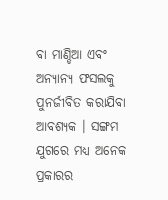ବା ମାଣ୍ଡିଆ ଏବଂ ଅନ୍ୟାନ୍ୟ ଫସଲକୁ ପୁନର୍ଜୀବିତ କରାଯିବା ଆବଶ୍ୟକ । ସଙ୍ଗମ ଯୁଗରେ ମଧ୍ୟ ଅନେକ ପ୍ରକାରର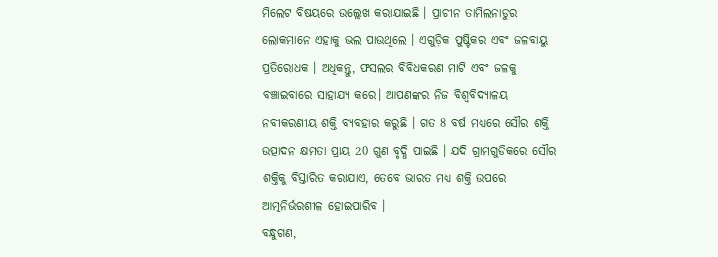ମିଲେଟ ବିଷୟରେ ଉଲ୍ଲେଖ କରାଯାଇଛି । ପ୍ରାଚୀନ ତାମିଲନାଡୁର ଲୋକମାନେ ଏହାକୁ ଭଲ ପାଉଥିଲେ । ଏଗୁଡ଼ିକ ପୁଷ୍ଟିକର ଏବଂ ଜଳବାୟୁ ପ୍ରତିରୋଧକ । ଅଧିକନ୍ତୁ, ଫସଲର ବିବିଧକରଣ ମାଟି ଏବଂ ଜଳକୁ ବଞ୍ଚାଇବାରେ ସାହାଯ୍ୟ କରେ। ଆପଣଙ୍କର ନିଜ ବିଶ୍ୱବିଦ୍ୟାଳୟ ନବୀକରଣୀୟ ଶକ୍ତି ବ୍ୟବହାର କରୁଛି । ଗତ 8 ବର୍ଷ ମଧ୍ୟରେ ସୌର ଶକ୍ତି ଉତ୍ପାଦନ କ୍ଷମତା ପ୍ରାୟ 20 ଗୁଣ ବୃଦ୍ଧି ପାଇଛି । ଯଦି ଗ୍ରାମଗୁଡିକରେ ସୌର ଶକ୍ତିକୁ ବିସ୍ତାରିତ କରାଯାଏ, ତେବେ ଭାରତ ମଧ୍ୟ ଶକ୍ତି ଉପରେ ଆତ୍ମନିର୍ଭରଶୀଳ ହୋଇପାରିବ ।
ବନ୍ଧୁଗଣ,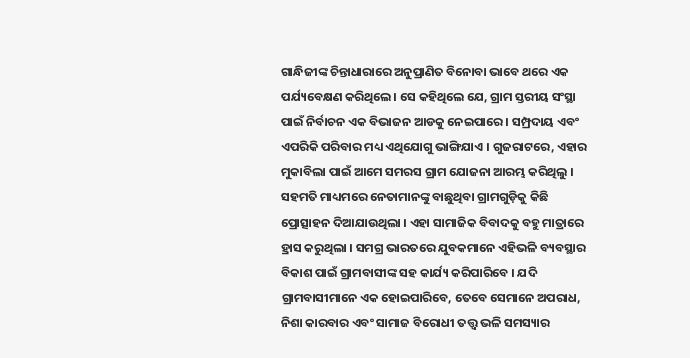ଗାନ୍ଧିଜୀଙ୍କ ଚିନ୍ତାଧାରାରେ ଅନୁପ୍ରାଣିତ ବିନୋବା ଭାବେ ଥରେ ଏକ ପର୍ଯ୍ୟବେକ୍ଷଣ କରିଥିଲେ। ସେ କହିଥିଲେ ଯେ, ଗ୍ରାମ ସ୍ତରୀୟ ସଂସ୍ଥା ପାଇଁ ନିର୍ବାଚନ ଏକ ବିଭାଜନ ଆଡକୁ ନେଇପାରେ । ସମ୍ପ୍ରଦାୟ ଏବଂ ଏପରିକି ପରିବାର ମଧ୍ୟ ଏଥିଯୋଗୁ ଭାଙ୍ଗିଯାଏ । ଗୁଜରାଟରେ, ଏହାର ମୁକାବିଲା ପାଇଁ ଆମେ ସମରସ ଗ୍ରାମ ଯୋଜନା ଆରମ୍ଭ କରିଥିଲୁ । ସହମତି ମାଧ୍ୟମରେ ନେତାମାନଙ୍କୁ ବାଛୁଥିବା ଗ୍ରାମଗୁଡ଼ିକୁ କିଛି ପ୍ରୋତ୍ସାହନ ଦିଆଯାଉଥିଲା । ଏହା ସାମାଜିକ ବିବାଦକୁ ବହୁ ମାତ୍ରାରେ ହ୍ରାସ କରୁଥିଲା । ସମଗ୍ର ଭାରତରେ ଯୁବକମାନେ ଏହିଭଳି ବ୍ୟବସ୍ଥାର ବିକାଶ ପାଇଁ ଗ୍ରାମବାସୀଙ୍କ ସହ କାର୍ଯ୍ୟ କରିପାରିବେ । ଯଦି ଗ୍ରାମବାସୀମାନେ ଏକ ହୋଇପାରିବେ, ତେବେ ସେମାନେ ଅପରାଧ, ନିଶା କାରବାର ଏବଂ ସାମାଜ ବିରୋଧୀ ତତ୍ତ୍ବ ଭଳି ସମସ୍ୟାର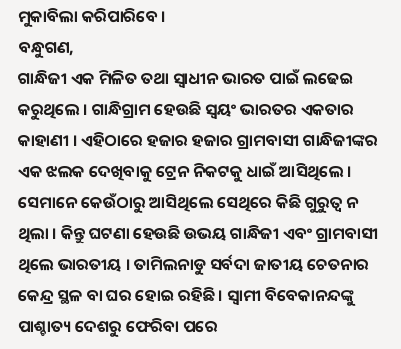ମୁକାବିଲା କରିପାରିବେ ।
ବନ୍ଧୁଗଣ,
ଗାନ୍ଧିଜୀ ଏକ ମିଳିତ ତଥା ସ୍ବାଧୀନ ଭାରତ ପାଇଁ ଲଢେଇ କରୁଥିଲେ । ଗାନ୍ଧିଗ୍ରାମ ହେଉଛି ସ୍ବୟଂ ଭାରତର ଏକତାର କାହାଣୀ । ଏହିଠାରେ ହଜାର ହଜାର ଗ୍ରାମବାସୀ ଗାନ୍ଧିଜୀଙ୍କର ଏକ ଝଲକ ଦେଖିବାକୁ ଟ୍ରେନ ନିକଟକୁ ଧାଇଁ ଆସିଥିଲେ । ସେମାନେ କେଉଁଠାରୁ ଆସିଥିଲେ ସେଥିରେ କିଛି ଗୁରୁତ୍ବ ନ ଥିଲା । କିନ୍ତୁ ଘଟଣା ହେଉଛି ଉଭୟ ଗାନ୍ଧିଜୀ ଏବଂ ଗ୍ରାମବାସୀ ଥିଲେ ଭାରତୀୟ । ତାମିଲନାଡୁ ସର୍ବଦା ଜାତୀୟ ଚେତନାର କେନ୍ଦ୍ର ସ୍ଥଳ ବା ଘର ହୋଇ ରହିଛି । ସ୍ବାମୀ ବିବେକାନନ୍ଦଙ୍କୁ ପାଶ୍ଚାତ୍ୟ ଦେଶରୁ ଫେରିବା ପରେ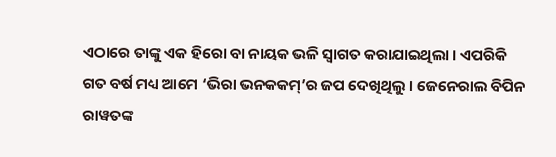ଏଠାରେ ତାଙ୍କୁ ଏକ ହିରୋ ବା ନାୟକ ଭଳି ସ୍ୱାଗତ କରାଯାଇଥିଲା । ଏପରିକି ଗତ ବର୍ଷ ମଧ୍ୟ ଆମେ ‘ଭିରା ଭନକକମ୍’ର ଜପ ଦେଖିଥିଲୁ । ଜେନେରାଲ ବିପିନ ରାୱତଙ୍କ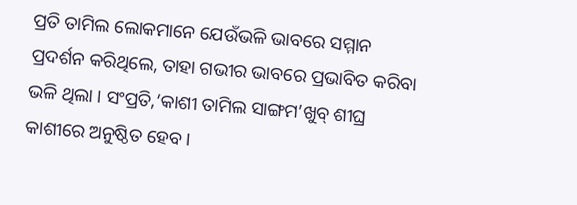ପ୍ରତି ତାମିଲ ଲୋକମାନେ ଯେଉଁଭଳି ଭାବରେ ସମ୍ମାନ ପ୍ରଦର୍ଶନ କରିଥିଲେ, ତାହା ଗଭୀର ଭାବରେ ପ୍ରଭାବିତ କରିବା ଭଳି ଥିଲା । ସଂପ୍ରତି,‘କାଶୀ ତାମିଲ ସାଙ୍ଗମ’ଖୁବ୍ ଶୀଘ୍ର କାଶୀରେ ଅନୁଷ୍ଠିତ ହେବ।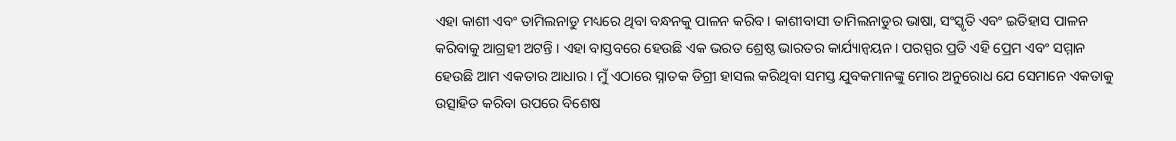ଏହା କାଶୀ ଏବଂ ତାମିଲନାଡୁ ମଧ୍ୟରେ ଥିବା ବନ୍ଧନକୁ ପାଳନ କରିବ। କାଶୀବାସୀ ତାମିଲନାଡୁର ଭାଷା, ସଂସ୍କୃତି ଏବଂ ଇତିହାସ ପାଳନ କରିବାକୁ ଆଗ୍ରହୀ ଅଟନ୍ତି । ଏହା ବାସ୍ତବରେ ହେଉଛି ଏକ ଭରତ ଶ୍ରେଷ୍ଠ ଭାରତର କାର୍ଯ୍ୟାନ୍ବୟନ। ପରସ୍ପର ପ୍ରତି ଏହି ପ୍ରେମ ଏବଂ ସମ୍ମାନ ହେଉଛି ଆମ ଏକତାର ଆଧାର । ମୁଁ ଏଠାରେ ସ୍ନାତକ ଡିଗ୍ରୀ ହାସଲ କରିଥିବା ସମସ୍ତ ଯୁବକମାନଙ୍କୁ ମୋର ଅନୁରୋଧ ଯେ ସେମାନେ ଏକତାକୁ ଉତ୍ସାହିତ କରିବା ଉପରେ ବିଶେଷ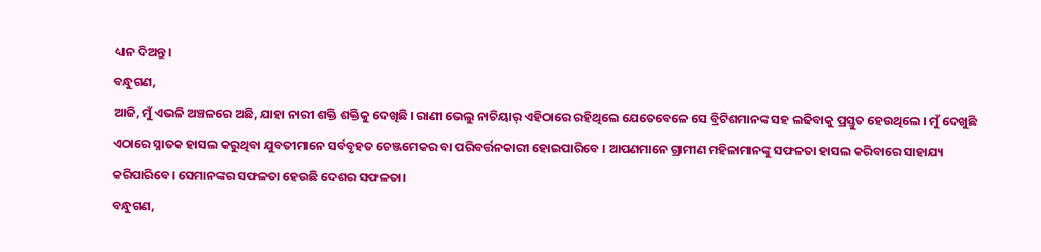ଧ୍ୟାନ ଦିଅନ୍ତୁ।
ବନ୍ଧୁଗଣ,
ଆଜି, ମୁଁ ଏଭଳି ଅଞ୍ଚଳରେ ଅଛି, ଯାହା ନାରୀ ଶକ୍ତି ଶକ୍ତିକୁ ଦେଖିଛି । ରାଣୀ ଭେଲୁ ନାଚିୟାର୍ ଏହିଠାରେ ରହିଥିଲେ ଯେତେବେଳେ ସେ ବ୍ରିଟିଶମାନଙ୍କ ସହ ଲଢିବାକୁ ପ୍ରସ୍ତୁତ ହେଉଥିଲେ । ମୁଁ ଦେଖୁଛି ଏଠାରେ ସ୍ନାତକ ହାସଲ କରୁଥିବା ଯୁବତୀମାନେ ସର୍ବବୃହତ ଚେଞ୍ଜମେକର ବା ପରିବର୍ତ୍ତନକାରୀ ହୋଇପାରିବେ । ଆପଣମାନେ ଗ୍ରାମୀଣ ମହିଳାମାନଙ୍କୁ ସଫଳତା ହାସଲ କରିବାରେ ସାହାଯ୍ୟ କରିପାରିବେ। ସେମାନଙ୍କର ସଫଳତା ହେଉଛି ଦେଶର ସଫଳତା।
ବନ୍ଧୁଗଣ,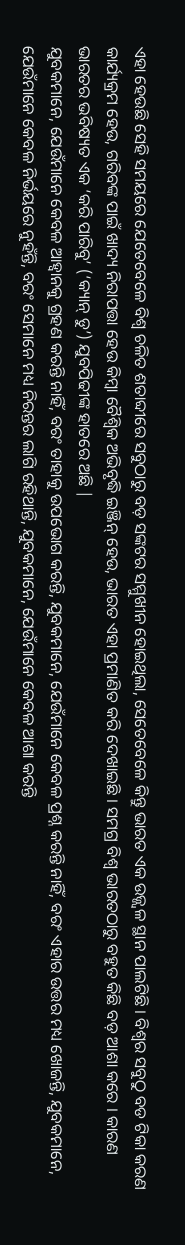ଏହା ହେଉଛି ସେହି ସମୟରେ ଯେତେବେଳେ ବିଶ୍ୱ ଚଳିତ ଶତାବ୍ଦୀରେ ସବୁଠାରୁ ବଡ଼ ସଙ୍କଟର ସମ୍ମୁଖୀନ ହୋଇଥିଲା, ସେତେବେଳେ କିନ୍ତୁ ଭାରତ ଏକ ଉଜ୍ଜ୍ୱଳ ସ୍ଥାନ ପାଲଟିଛି । ବିଶ୍ବର ସବୁଠୁ ବଡ ଟିକା କରଣ କାର୍ଯ୍ୟକ୍ରମ ହେଉ, ଗରିବଙ୍କ ପାଇଁ ଖାଦ୍ୟ ନିରାପତ୍ତା ହେଉ କିମ୍ବା ବୈଶ୍ବିକ ଅଭିବୃଦ୍ଧି ଇଞ୍ଜିନ୍ ହେଉ, ଭାରତ ଏହା ପ୍ରମାଣିତ କରି ଦେଖାଇଛି । ସମଗ୍ର ବିଶ୍ୱ ଭାରତଠାରୁ ବହୁତ କିଛି ବଡ଼ ଆଶା କରେ । କାରଣ ଭାରତର ଭବିଷ୍ୟତ ଏକ ‘କରି ପାରିବୁ’ (‘କ୍ୟାନ୍ ଡୁ’) ଯୁବପିଢୀଙ୍କ ହାତରେ ଅଛି |
ଯୁବକମାନେ, ଯେଉଁମାନେ କେବଳ ଆହ୍ବାନକୁ ଗ୍ରହଣ କରନ୍ତି ନାହିଁ, ବରଂ ତାହାକୁ ଉପଭୋଗ କରନ୍ତି, ଯୁବକମାନେ, ଯେଉଁମାନେ କେବଳ ପ୍ରଶ୍ନ କରନ୍ତି ନାହିଁ, ବରଂ ଏହାର ଉତ୍ତର ମଧ୍ୟ ଖୋଜନ୍ତି, ଯୁବକମାନେ, ଯେଉଁମାନେ କେବଳ ନିର୍ଭୟରେ ନୁହଁନ୍ତି, ବରଂ ସେମାନେ ମଧ୍ୟ ନିରନ୍ତର ଲାଗି ରହିଥାନ୍ତି, ଯୁବକମାନେ, ଯେଉଁମାନେ କେବଳ ଆଶା କରନ୍ତି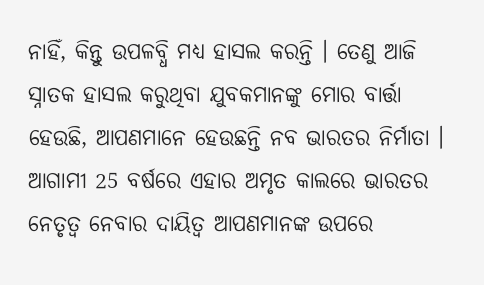ନାହିଁ, କିନ୍ତୁ ଉପଳବ୍ଧି ମଧ୍ୟ ହାସଲ କରନ୍ତି । ତେଣୁ ଆଜି ସ୍ନାତକ ହାସଲ କରୁଥିବା ଯୁବକମାନଙ୍କୁ ମୋର ବାର୍ତ୍ତା ହେଉଛି, ଆପଣମାନେ ହେଉଛନ୍ତି ନବ ଭାରତର ନିର୍ମାତା । ଆଗାମୀ 25 ବର୍ଷରେ ଏହାର ଅମୃତ କାଲରେ ଭାରତର ନେତୃତ୍ୱ ନେବାର ଦାୟିତ୍ବ ଆପଣମାନଙ୍କ ଉପରେ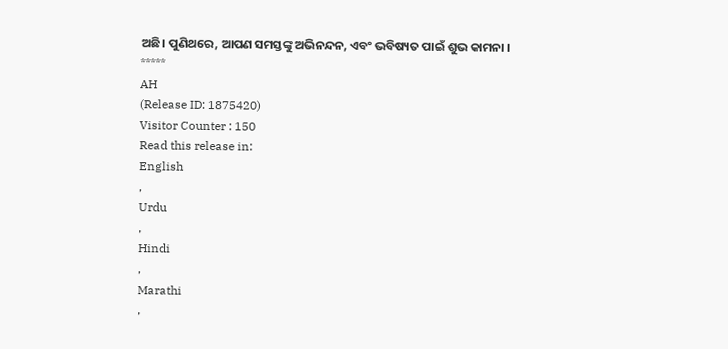ଅଛି। ପୁଣିଥରେ, ଆପଣ ସମସ୍ତଙ୍କୁ ଅଭିନନ୍ଦନ, ଏବଂ ଭବିଷ୍ୟତ ପାଇଁ ଶୁଭ କାମନା ।
*****
AH
(Release ID: 1875420)
Visitor Counter : 150
Read this release in:
English
,
Urdu
,
Hindi
,
Marathi
,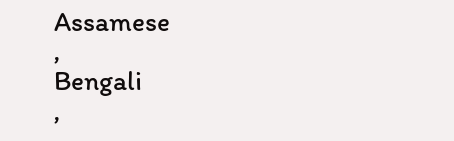Assamese
,
Bengali
,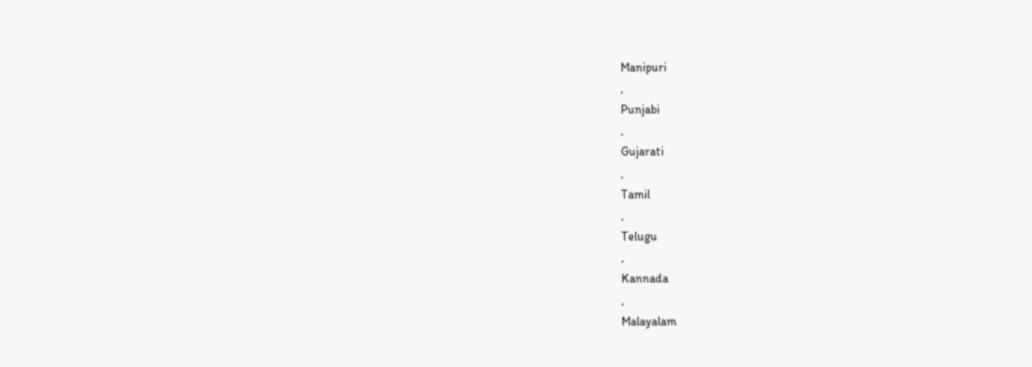Manipuri
,
Punjabi
,
Gujarati
,
Tamil
,
Telugu
,
Kannada
,
Malayalam